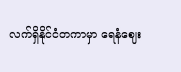လက်ရှိနိုင်ငံတကာမှာ ရေနံဈေး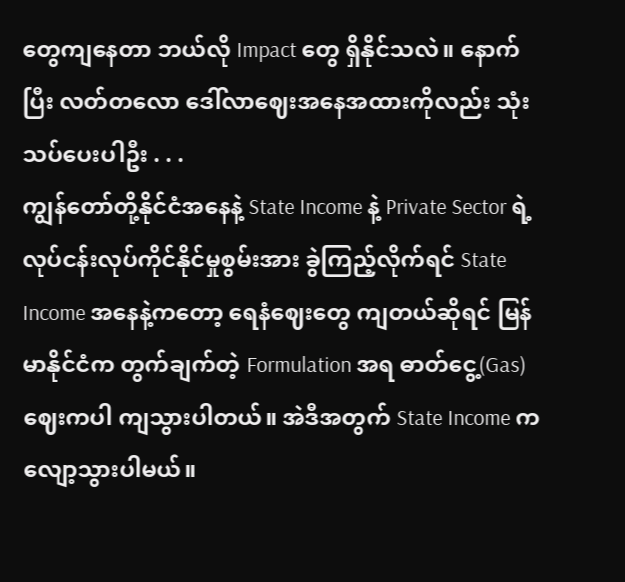တွေကျနေတာ ဘယ်လို Impact တွေ ရှိနိုင်သလဲ။ နောက်ပြီး လတ်တလော ဒေါ်လာဈေးအနေအထားကိုလည်း သုံးသပ်ပေးပါဦး . . .
ကျွန်တော်တို့နိုင်ငံအနေနဲ့ State Income နဲ့ Private Sector ရဲ့ လုပ်ငန်းလုပ်ကိုင်နိုင်မှုစွမ်းအား ခွဲကြည့်လိုက်ရင် State Income အနေနဲ့ကတော့ ရေနံဈေးတွေ ကျတယ်ဆိုရင် မြန်မာနိုင်ငံက တွက်ချက်တဲ့ Formulation အရ ဓာတ်ငွေ့(Gas) ဈေးကပါ ကျသွားပါတယ်။ အဲဒီအတွက် State Income က လျော့သွားပါမယ်။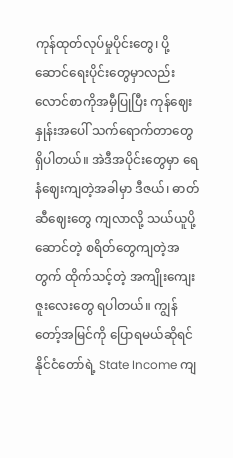ကုန်ထုတ်လုပ်မှုပိုင်းတွေ၊ ပို့ဆောင်ရေးပိုင်းတွေမှာလည်း လောင်စာကိုအမှီပြုပြီး ကုန်ဈေးနှုန်းအပေါ် သက်ရောက်တာတွေရှိပါတယ်။ အဲဒီအပိုင်းတွေမှာ ရေနံဈေးကျတဲ့အခါမှာ ဒီဇယ်၊ ဓာတ်ဆီဈေးတွေ ကျလာလို့ သယ်ယူပို့ဆောင်တဲ့ စရိတ်တွေကျတဲ့အတွက် ထိုက်သင့်တဲ့ အကျိုးကျေးဇူးလေးတွေ ရပါတယ်။ ကျွန်တော့်အမြင်ကို ပြောရမယ်ဆိုရင် နိုင်ငံတော်ရဲ့ State Income ကျ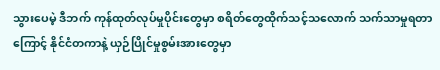သွားပေမဲ့ ဒီဘက် ကုန်ထုတ်လုပ်မှုပိုင်းတွေမှာ စရိတ်တွေထိုက်သင့်သလောက် သက်သာမှုရတာကြောင့် နိုင်ငံတကာနဲ့ ယှဉ်ပြိုင်မှုစွမ်းအားတွေမှာ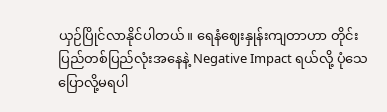ယှဉ်ပြိုင်လာနိုင်ပါတယ်။ ရေနံဈေးနှုန်းကျတာဟာ တိုင်းပြည်တစ်ပြည်လုံးအနေနဲ့ Negative Impact ရယ်လို့ ပုံသေပြောလို့မရပါ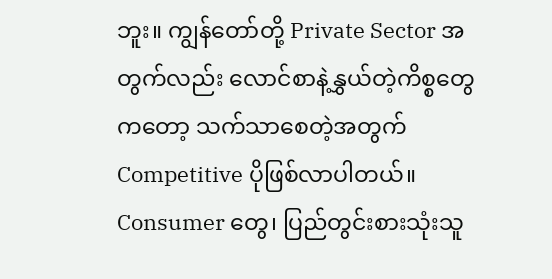ဘူး။ ကျွန်တော်တို့ Private Sector အတွက်လည်း လောင်စာနဲ့နွှယ်တဲ့ကိစ္စတွေကတော့ သက်သာစေတဲ့အတွက် Competitive ပိုဖြစ်လာပါတယ်။ Consumer တွေ၊ ပြည်တွင်းစားသုံးသူ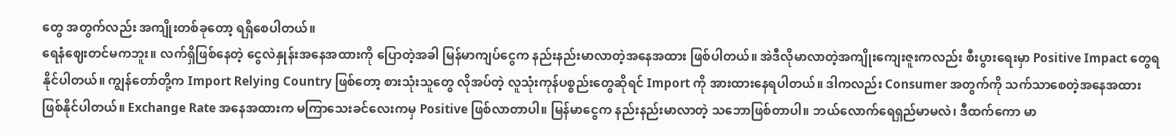တွေ အတွက်လည်း အကျိုးတစ်ခုတော့ ရရှိစေပါတယ်။
ရေနံဈေးတင်မကဘူး။ လက်ရှိဖြစ်နေတဲ့ ငွေလဲနှုန်းအနေအထားကို ပြောတဲ့အခါ မြန်မာကျပ်ငွေက နည်းနည်းမာလာတဲ့အနေအထား ဖြစ်ပါတယ်။ အဲဒီလိုမာလာတဲ့အကျိုးကျေးဇူးကလည်း စီးပွားရေးမှာ Positive Impact တွေရနိုင်ပါတယ်။ ကျွန်တော်တို့က Import Relying Country ဖြစ်တော့ စားသုံးသူတွေ လိုအပ်တဲ့ လူသုံးကုန်ပစ္စည်းတွေဆိုရင် Import ကို အားထားနေရပါတယ်။ ဒါကလည်း Consumer အတွက်ကို သက်သာစေတဲ့အနေအထားဖြစ်နိုင်ပါတယ်။ Exchange Rate အနေအထားက မကြာသေးခင်လေးကမှ Positive ဖြစ်လာတာပါ။ မြန်မာငွေက နည်းနည်းမာလာတဲ့ သဘောဖြစ်တာပါ။ ဘယ်လောက်ရေရှည်မာမလဲ၊ ဒီထက်ကော မာ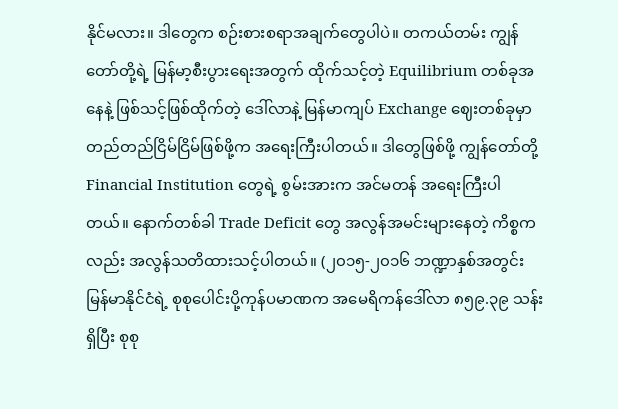နိုင်မလား။ ဒါတွေက စဉ်းစားစရာအချက်တွေပါပဲ။ တကယ်တမ်း ကျွန်တော်တို့ရဲ့ မြန်မာ့စီးပွားရေးအတွက် ထိုက်သင့်တဲ့ Equilibrium တစ်ခုအနေနဲ့ ဖြစ်သင့်ဖြစ်ထိုက်တဲ့ ဒေါ်လာနဲ့ မြန်မာကျပ် Exchange ဈေးတစ်ခုမှာ တည်တည်ငြိမ်ငြိမ်ဖြစ်ဖို့က အရေးကြီးပါတယ်။ ဒါတွေဖြစ်ဖို့ ကျွန်တော်တို့ Financial Institution တွေရဲ့ စွမ်းအားက အင်မတန် အရေးကြီးပါတယ်။ နောက်တစ်ခါ Trade Deficit တွေ အလွန်အမင်းများနေတဲ့ ကိစ္စကလည်း အလွန်သတိထားသင့်ပါတယ်။ (၂၀၁၅-၂၀၁၆ ဘဏ္ဍာနှစ်အတွင်း မြန်မာနိုင်ငံရဲ့ စုစုပေါင်းပို့ကုန်ပမာဏက အမေရိကန်ဒေါ်လာ ၈၅၉.၃၉ သန်းရှိပြီး စုစု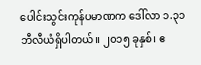ပေါင်းသွင်းကုန်ပမာဏက ဒေါ်လာ ၁.၃၁ ဘီလီယံရှိပါတယ်။ ၂၀၁၅ ခုနှစ်၊ ဧ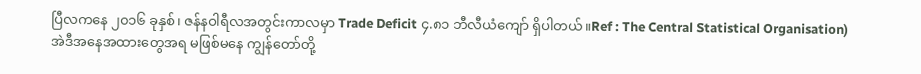ပြီလကနေ ၂၀၁၆ ခုနှစ်၊ ဇန်နဝါရီလအတွင်းကာလမှာ Trade Deficit ၄.၈၁ ဘီလီယံကျော် ရှိပါတယ်။Ref : The Central Statistical Organisation)
အဲဒီအနေအထားတွေအရ မဖြစ်မနေ ကျွန်တော်တို့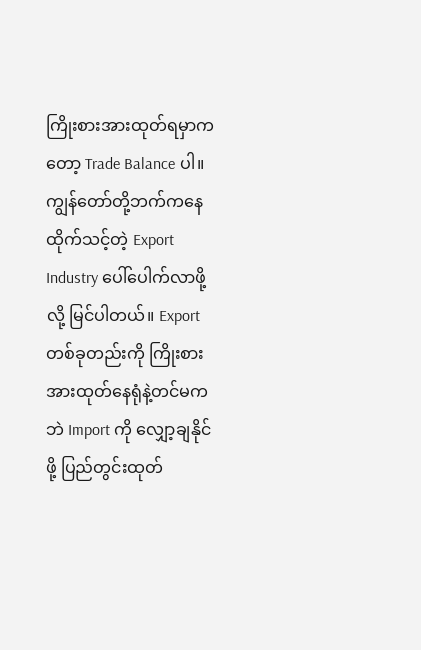ကြိုးစားအားထုတ်ရမှာကတော့ Trade Balance ပါ။ ကျွန်တော်တို့ဘက်ကနေ ထိုက်သင့်တဲ့ Export Industry ပေါ်ပေါက်လာဖို့လို့ မြင်ပါတယ်။ Export တစ်ခုတည်းကို ကြိုးစားအားထုတ်နေရုံနဲ့တင်မကဘဲ Import ကို လျှော့ချနိုင်ဖို့ ပြည်တွင်းထုတ်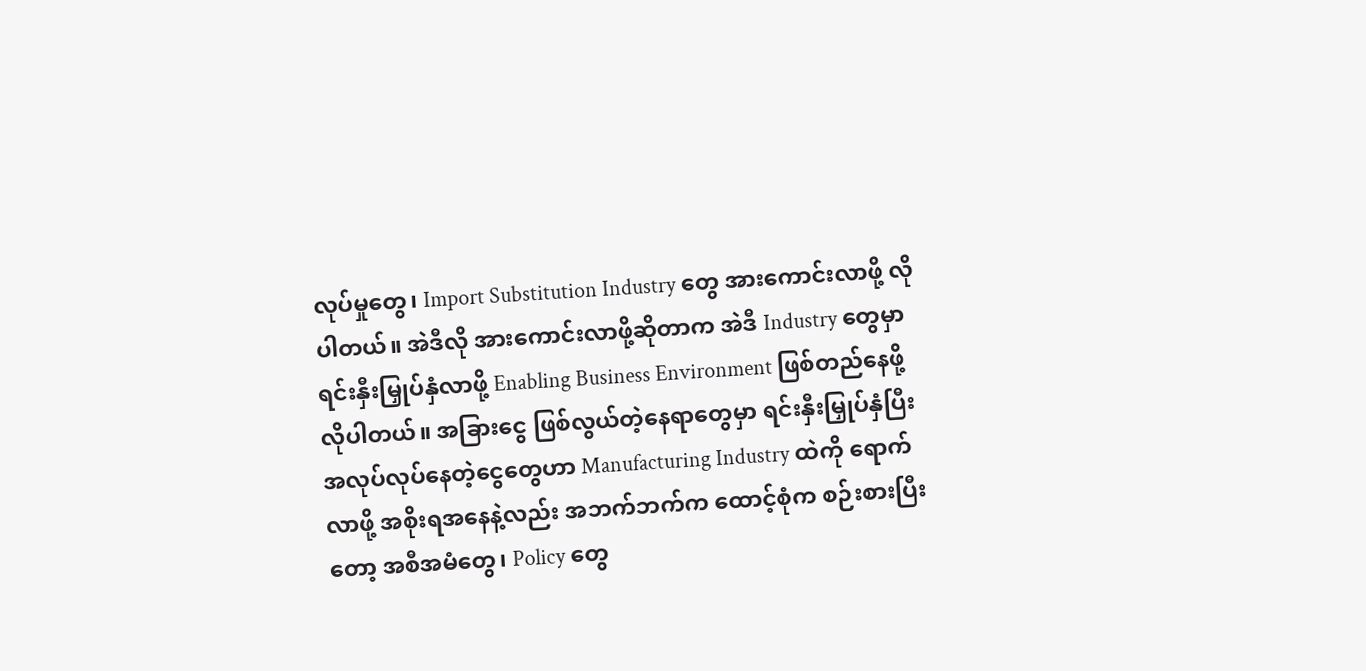လုပ်မှုတွေ၊ Import Substitution Industry တွေ အားကောင်းလာဖို့ လိုပါတယ်။ အဲဒီလို အားကောင်းလာဖို့ဆိုတာက အဲဒီ Industry တွေမှာ ရင်းနှီးမြှုပ်နှံလာဖို့ Enabling Business Environment ဖြစ်တည်နေဖို့ လိုပါတယ်။ အခြားငွေ ဖြစ်လွယ်တဲ့နေရာတွေမှာ ရင်းနှီးမြှုပ်နှံပြီးအလုပ်လုပ်နေတဲ့ငွေတွေဟာ Manufacturing Industry ထဲကို ရောက်လာဖို့ အစိုးရအနေနဲ့လည်း အဘက်ဘက်က ထောင့်စုံက စဉ်းစားပြီးတော့ အစီအမံတွေ၊ Policy တွေ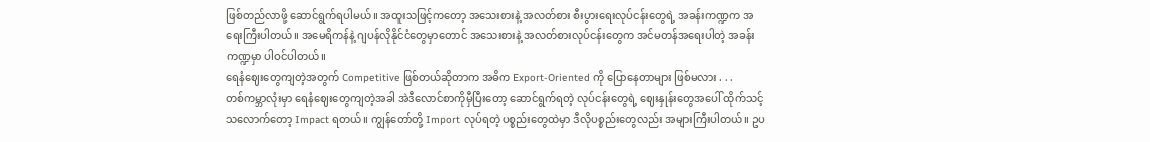ဖြစ်တည်လာဖို့ ဆောင်ရွက်ရပါမယ်။ အထူးသဖြင့်ကတော့ အသေးစားနဲ့ အလတ်စား စီးပွားရေးလုပ်ငန်းတွေရဲ့ အခန်းကဏ္ဍက အရေးကြီးပါတယ်။ အမေရိကန်နဲ့ ဂျပန်လိုနိုင်ငံတွေမှာတောင် အသေးစားနဲ့ အလတ်စားလုပ်ငန်းတွေက အင်မတန်အရေးပါတဲ့ အခန်းကဏ္ဍမှာ ပါဝင်ပါတယ်။
ရေနံဈေးတွေကျတဲ့အတွက် Competitive ဖြစ်တယ်ဆိုတာက အဓိက Export-Oriented ကို ပြောနေတာများ ဖြစ်မလား . . .
တစ်ကမ္ဘာလုံးမှာ ရေနံဈေးတွေကျတဲ့အခါ အဲဒီလောင်စာကိုမှီပြီးတော့ ဆောင်ရွက်ရတဲ့ လုပ်ငန်းတွေရဲ့ ဈေးနှုန်းတွေအပေါ် ထိုက်သင့်သလောက်တော့ Impact ရတယ်။ ကျွန်တော်တို့ Import လုပ်ရတဲ့ ပစ္စည်းတွေထဲမှာ ဒီလိုပစ္စည်းတွေလည်း အများကြီးပါတယ်။ ဥပ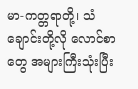မာ-ကတ္တရာတို့၊ သံချောင်းတို့လို လောင်စာတွေ အများကြီးသုံးပြီး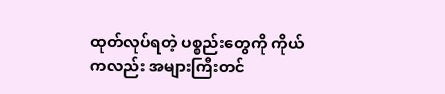ထုတ်လုပ်ရတဲ့ ပစ္စည်းတွေကို ကိုယ်ကလည်း အများကြီးတင်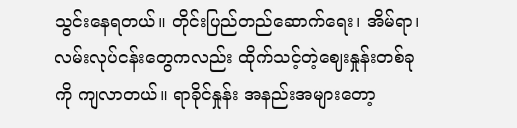သွင်းနေရတယ်။ တိုင်းပြည်တည်ဆောက်ရေး၊ အိမ်ရာ၊ လမ်းလုပ်ငန်းတွေကလည်း ထိုက်သင့်တဲ့ဈေးနှုန်းတစ်ခုကို ကျလာတယ်။ ရာခိုင်နှုန်း အနည်းအများတော့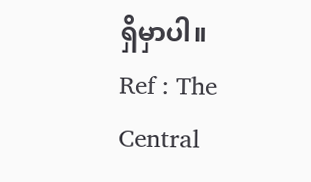ရှိမှာပါ။
Ref : The Central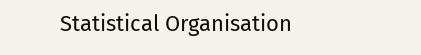Statistical Organisation